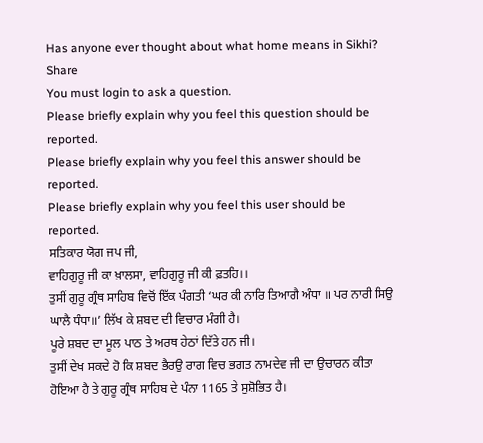Has anyone ever thought about what home means in Sikhi?
Share
You must login to ask a question.
Please briefly explain why you feel this question should be reported.
Please briefly explain why you feel this answer should be reported.
Please briefly explain why you feel this user should be reported.
ਸਤਿਕਾਰ ਯੋਗ ਜਪ ਜੀ,
ਵਾਹਿਗੁਰੂ ਜੀ ਕਾ ਖ਼ਾਲਸਾ, ਵਾਹਿਗੁਰੂ ਜੀ ਕੀ ਫ਼ਤਹਿ।।
ਤੁਸੀਂ ਗੁਰੂ ਗ੍ਰੰਥ ਸਾਹਿਬ ਵਿਚੋਂ ਇੱਕ ਪੰਗਤੀ ‘ਘਰ ਕੀ ਨਾਰਿ ਤਿਆਗੈ ਅੰਧਾ ॥ ਪਰ ਨਾਰੀ ਸਿਉ ਘਾਲੈ ਧੰਧਾ॥’ ਲਿੱਖ ਕੇ ਸ਼ਬਦ ਦੀ ਵਿਚਾਰ ਮੰਗੀ ਹੈ।
ਪੂਰੇ ਸ਼ਬਦ ਦਾ ਮੂਲ ਪਾਠ ਤੇ ਅਰਥ ਹੇਠਾਂ ਦਿੱਤੇ ਹਨ ਜੀ।
ਤੁਸੀਂ ਦੇਖ ਸਕਦੇ ਹੋ ਕਿ ਸ਼ਬਦ ਭੈਰਉ ਰਾਗ ਵਿਚ ਭਗਤ ਨਾਮਦੇਵ ਜੀ ਦਾ ਉਚਾਰਨ ਕੀਤਾ ਹੋਇਆ ਹੈ ਤੇ ਗੁਰੂ ਗ੍ਰੰਥ ਸਾਹਿਬ ਦੇ ਪੰਨਾ 1165 ਤੇ ਸੁਸ਼ੋਭਿਤ ਹੈ।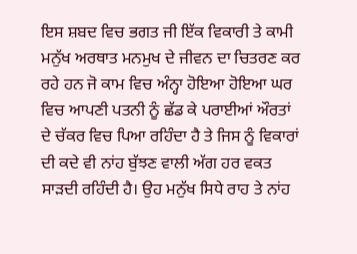ਇਸ ਸ਼ਬਦ ਵਿਚ ਭਗਤ ਜੀ ਇੱਕ ਵਿਕਾਰੀ ਤੇ ਕਾਮੀ ਮਨੁੱਖ ਅਰਥਾਤ ਮਨਮੁਖ ਦੇ ਜੀਵਨ ਦਾ ਚਿਤਰਣ ਕਰ ਰਹੇ ਹਨ ਜੋ ਕਾਮ ਵਿਚ ਅੰਨ੍ਹਾ ਹੋਇਆ ਹੋਇਆ ਘਰ ਵਿਚ ਆਪਣੀ ਪਤਨੀ ਨੂੰ ਛੱਡ ਕੇ ਪਰਾਈਆਂ ਔਰਤਾਂ ਦੇ ਚੱਕਰ ਵਿਚ ਪਿਆ ਰਹਿੰਦਾ ਹੈ ਤੇ ਜਿਸ ਨੂੰ ਵਿਕਾਰਾਂ ਦੀ ਕਦੇ ਵੀ ਨਾਂਹ ਬੁੱਝਣ ਵਾਲੀ ਅੱਗ ਹਰ ਵਕਤ ਸਾੜਦੀ ਰਹਿੰਦੀ ਹੈ। ਉਹ ਮਨੁੱਖ ਸਿਧੇ ਰਾਹ ਤੇ ਨਾਂਹ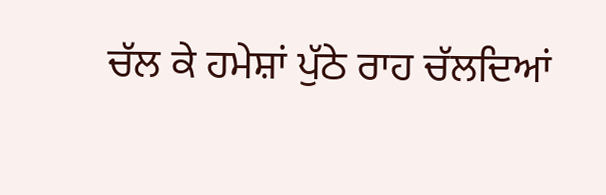ਚੱਲ ਕੇ ਹਮੇਸ਼ਾਂ ਪੁੱਠੇ ਰਾਹ ਚੱਲਦਿਆਂ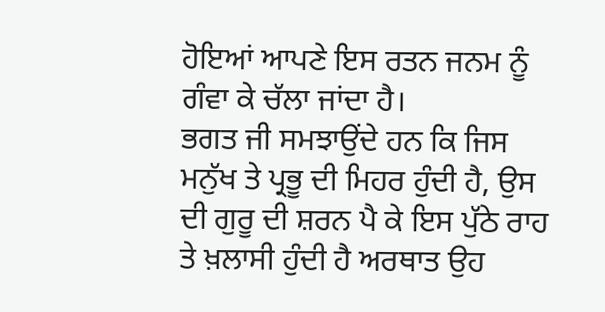ਹੋਇਆਂ ਆਪਣੇ ਇਸ ਰਤਨ ਜਨਮ ਨੂੰ ਗੰਵਾ ਕੇ ਚੱਲਾ ਜਾਂਦਾ ਹੈ।
ਭਗਤ ਜੀ ਸਮਝਾਉਂਦੇ ਹਨ ਕਿ ਜਿਸ ਮਨੁੱਖ ਤੇ ਪ੍ਰਭੂ ਦੀ ਮਿਹਰ ਹੁੰਦੀ ਹੈ, ਉਸ ਦੀ ਗੁਰੂ ਦੀ ਸ਼ਰਨ ਪੈ ਕੇ ਇਸ ਪੁੱਠੇ ਰਾਹ ਤੇ ਖ਼ਲਾਸੀ ਹੁੰਦੀ ਹੈ ਅਰਥਾਤ ਉਹ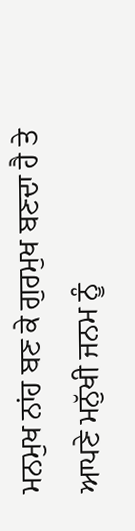ਮਨਮੁਖ ਨਾਂਹ ਬਣ ਕੇ ਗੁਰਮੁਖ ਬਣਦਾ ਹੈ ਤੇ ਆਪਣੇ ਮਨੁੱਖੀ ਜਨਮ ਨੂੰ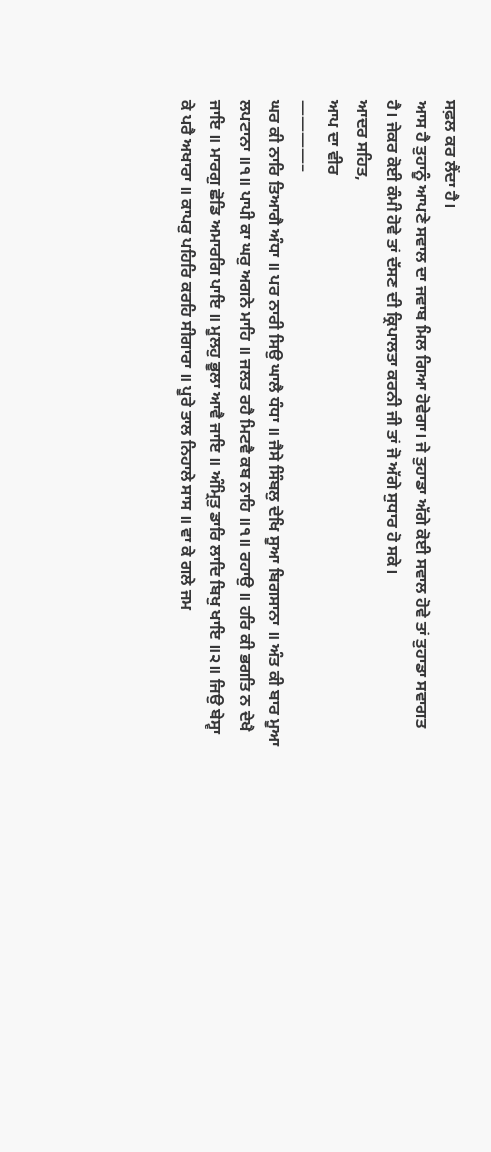ਸਫ਼ਲ ਕਰ ਲੈਂਦਾ ਹੈ।
ਆਸ ਹੈ ਤੁਹਾਨੂੰ ਆਪਣੇ ਸਵਾਲ ਦਾ ਜਵਾਬ ਮਿਲ ਗਿਆ ਹੋਵੇਗਾ। ਜੇ ਤੁਹਾਡਾ ਅੱਗੇ ਕੋਈ ਸਵਾਲ ਹੋਵੇ ਤਾਂ ਤੁਹਾਡਾ ਸਵਾਗਤ ਹੈ। ਜੇਕਰ ਕੋਈ ਕੰਮੀ ਹੋਵੇ ਤਾਂ ਦੱਸਣ ਦੀ ਕ੍ਰਿਪਾਲਤਾ ਕਰਨੀ ਜੀ ਤਾਂ ਜੋ ਅੱਗੇ ਸੁਧਾਰ ਹੋ ਸਕੇ।
ਆਦਰ ਸਹਿਤ,
ਆਪ ਦਾ ਵੀਰ
————–
ਘਰ ਕੀ ਨਾਰਿ ਤਿਆਗੈ ਅੰਧਾ ॥ ਪਰ ਨਾਰੀ ਸਿਉ ਘਾਲੈ ਧੰਧਾ ॥ ਜੈਸੇ ਸਿੰਬਲੁ ਦੇਖਿ ਸੂਆ ਬਿਗਸਾਨਾ ॥ ਅੰਤ ਕੀ ਬਾਰ ਮੂਆ ਲਪਟਾਨਾ ॥੧॥ ਪਾਪੀ ਕਾ ਘਰੁ ਅਗਨੇ ਮਾਹਿ ॥ ਜਲਤ ਰਹੈ ਮਿਟਵੈ ਕਬ ਨਾਹਿ ॥੧॥ ਰਹਾਉ ॥ ਹਰਿ ਕੀ ਭਗਤਿ ਨ ਦੇਖੈ ਜਾਇ ॥ ਮਾਰਗੁ ਛੋਡਿ ਅਮਾਰਗਿ ਪਾਇ ॥ ਮੂਲਹੁ ਭੂਲਾ ਆਵੈ ਜਾਇ ॥ ਅੰਮ੍ਰਿਤੁ ਡਾਰਿ ਲਾਦਿ ਬਿਖੁ ਖਾਇ ॥੨॥ ਜਿਉ ਬੇਸ੍ਵਾ ਕੇ ਪਰੈ ਅਖਾਰਾ ॥ ਕਾਪਰੁ ਪਹਿਰਿ ਕਰਹਿ ਸੀਗਾਰਾ ॥ ਪੂਰੇ ਤਾਲ ਨਿਹਾਲੇ ਸਾਸ ॥ ਵਾ ਕੇ ਗਲੇ ਜਮ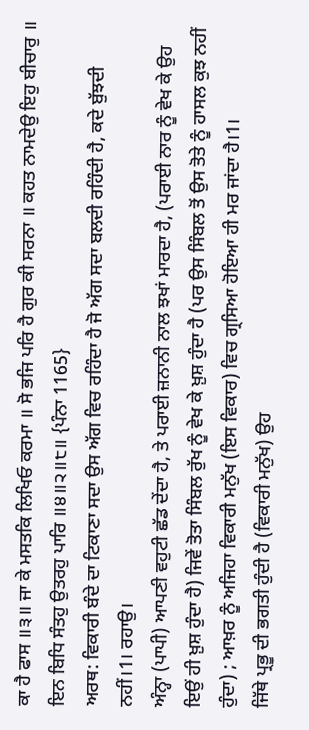ਕਾ ਹੈ ਫਾਸ ॥੩॥ ਜਾ ਕੇ ਮਸਤਕਿ ਲਿਖਿਓ ਕਰਮਾ ॥ ਸੋ ਭਜਿ ਪਰਿ ਹੈ ਗੁਰ ਕੀ ਸਰਨਾ ॥ ਕਹਤ ਨਾਮਦੇਉ ਇਹੁ ਬੀਚਾਰੁ ॥ ਇਨ ਬਿਧਿ ਸੰਤਹੁ ਉਤਰਹੁ ਪਾਰਿ ॥੪॥੨॥੮॥ {ਪੰਨਾ 1165}
ਅਰਥ: ਵਿਕਾਰੀ ਬੰਦੇ ਦਾ ਟਿਕਾਣਾ ਸਦਾ ਉਸ ਅੱਗ ਵਿਚ ਰਹਿੰਦਾ ਹੈ ਜੋ ਅੱਗ ਸਦਾ ਬਲਦੀ ਰਹਿੰਦੀ ਹੈ, ਕਦੇ ਬੁੱਝਦੀ ਨਹੀਂ।1। ਰਹਾਉ।
ਅੰਨ੍ਹਾ (ਪਾਪੀ) ਆਪਣੀ ਵਹੁਟੀ ਛੱਡ ਦੇਂਦਾ ਹੈ, ਤੇ ਪਰਾਈ ਜ਼ਨਾਨੀ ਨਾਲ ਝਖਾਂ ਮਾਰਦਾ ਹੈ, (ਪਰਾਈ ਨਾਰ ਨੂੰ ਵੇਖ ਕੇ ਉਹ ਇਉਂ ਹੀ ਖ਼ੁਸ਼ ਹੁੰਦਾ ਹੈ) ਜਿਵੇਂ ਤੋਤਾ ਸਿੰਬਲ ਰੁੱਖ ਨੂੰ ਵੇਖ ਕੇ ਖ਼ੁਸ਼ ਹੁੰਦਾ ਹੈ (ਪਰ ਉਸ ਸਿੰਬਲ ਤੋਂ ਉਸ ਤੋਤੇ ਨੂੰ ਹਾਸਲ ਕੁਝ ਨਹੀਂ ਹੁੰਦਾ) ; ਆਖ਼ਰ ਨੂੰ ਅਜਿਹਾ ਵਿਕਾਰੀ ਮਨੁੱਖ (ਇਸ ਵਿਕਾਰ) ਵਿਚ ਗ੍ਰਸਿਆ ਹੋਇਆ ਹੀ ਮਰ ਜਾਂਦਾ ਹੈ।1।
ਜਿੱਥੇ ਪ੍ਰਭੂ ਦੀ ਭਗਤੀ ਹੁੰਦੀ ਹੈ (ਵਿਕਾਰੀ ਮਨੁੱਖ) ਉਹ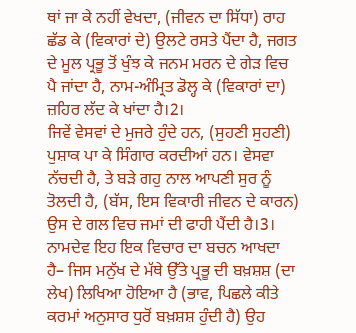ਥਾਂ ਜਾ ਕੇ ਨਹੀਂ ਵੇਖਦਾ, (ਜੀਵਨ ਦਾ ਸਿੱਧਾ) ਰਾਹ ਛੱਡ ਕੇ (ਵਿਕਾਰਾਂ ਦੇ) ਉਲਟੇ ਰਸਤੇ ਪੈਂਦਾ ਹੈ, ਜਗਤ ਦੇ ਮੂਲ ਪ੍ਰਭੂ ਤੋਂ ਖੁੰਝ ਕੇ ਜਨਮ ਮਰਨ ਦੇ ਗੇੜ ਵਿਚ ਪੈ ਜਾਂਦਾ ਹੈ, ਨਾਮ-ਅੰਮ੍ਰਿਤ ਡੋਲ੍ਹ ਕੇ (ਵਿਕਾਰਾਂ ਦਾ) ਜ਼ਹਿਰ ਲੱਦ ਕੇ ਖਾਂਦਾ ਹੈ।2।
ਜਿਵੇਂ ਵੇਸਵਾਂ ਦੇ ਮੁਜਰੇ ਹੁੰਦੇ ਹਨ, (ਸੁਹਣੀ ਸੁਹਣੀ) ਪੁਸ਼ਾਕ ਪਾ ਕੇ ਸਿੰਗਾਰ ਕਰਦੀਆਂ ਹਨ। ਵੇਸਵਾ ਨੱਚਦੀ ਹੈ, ਤੇ ਬੜੇ ਗਹੁ ਨਾਲ ਆਪਣੀ ਸੁਰ ਨੂੰ ਤੋਲਦੀ ਹੈ, (ਬੱਸ, ਇਸ ਵਿਕਾਰੀ ਜੀਵਨ ਦੇ ਕਾਰਨ) ਉਸ ਦੇ ਗਲ ਵਿਚ ਜਮਾਂ ਦੀ ਫਾਹੀ ਪੈਂਦੀ ਹੈ।3।
ਨਾਮਦੇਵ ਇਹ ਇਕ ਵਿਚਾਰ ਦਾ ਬਚਨ ਆਖਦਾ ਹੈ– ਜਿਸ ਮਨੁੱਖ ਦੇ ਮੱਥੇ ਉੱਤੇ ਪ੍ਰਭੂ ਦੀ ਬਖ਼ਸ਼ਸ਼ (ਦਾ ਲੇਖ) ਲਿਖਿਆ ਹੋਇਆ ਹੈ (ਭਾਵ, ਪਿਛਲੇ ਕੀਤੇ ਕਰਮਾਂ ਅਨੁਸਾਰ ਧੁਰੋਂ ਬਖ਼ਸ਼ਸ਼ ਹੁੰਦੀ ਹੈ) ਉਹ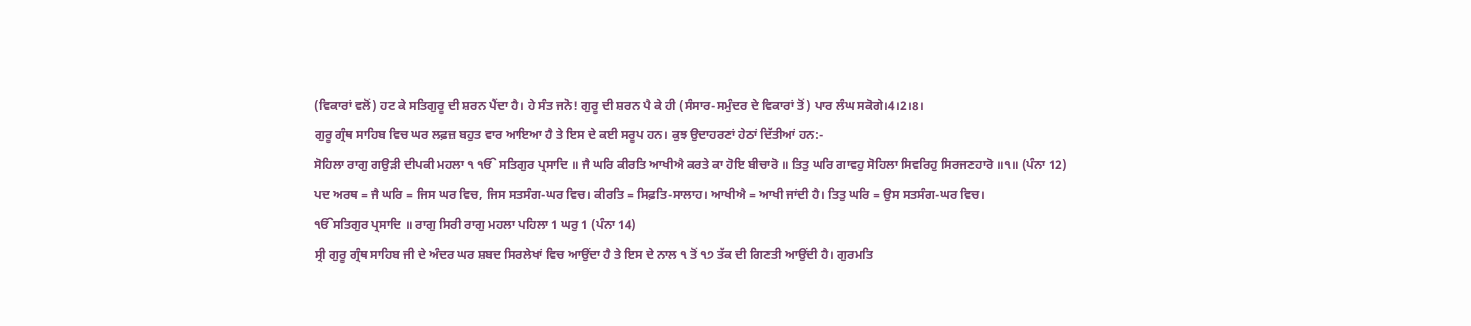(ਵਿਕਾਰਾਂ ਵਲੋਂ) ਹਟ ਕੇ ਸਤਿਗੁਰੂ ਦੀ ਸ਼ਰਨ ਪੈਂਦਾ ਹੈ। ਹੇ ਸੰਤ ਜਨੋ! ਗੁਰੂ ਦੀ ਸ਼ਰਨ ਪੈ ਕੇ ਹੀ (ਸੰਸਾਰ-ਸਮੁੰਦਰ ਦੇ ਵਿਕਾਰਾਂ ਤੋਂ) ਪਾਰ ਲੰਘ ਸਕੋਗੇ।4।2।8।
ਗੁਰੂ ਗ੍ਰੰਥ ਸਾਹਿਬ ਵਿਚ ਘਰ ਲਫ਼ਜ਼ ਬਹੁਤ ਵਾਰ ਆਇਆ ਹੈ ਤੇ ਇਸ ਦੇ ਕਈ ਸਰੂਪ ਹਨ। ਕੁਝ ਉਦਾਹਰਣਾਂ ਹੇਠਾਂ ਦਿੱਤੀਆਂ ਹਨ:-
ਸੋਹਿਲਾ ਰਾਗੁ ਗਉੜੀ ਦੀਪਕੀ ਮਹਲਾ ੧ ੴ ਸਤਿਗੁਰ ਪ੍ਰਸਾਦਿ ॥ ਜੈ ਘਰਿ ਕੀਰਤਿ ਆਖੀਐ ਕਰਤੇ ਕਾ ਹੋਇ ਬੀਚਾਰੋ ॥ ਤਿਤੁ ਘਰਿ ਗਾਵਹੁ ਸੋਹਿਲਾ ਸਿਵਰਿਹੁ ਸਿਰਜਣਹਾਰੋ ॥੧॥ (ਪੰਨਾ 12)
ਪਦ ਅਰਥ = ਜੈ ਘਰਿ = ਜਿਸ ਘਰ ਵਿਚ, ਜਿਸ ਸਤਸੰਗ-ਘਰ ਵਿਚ। ਕੀਰਤਿ = ਸਿਫ਼ਤਿ-ਸਾਲਾਹ। ਆਖੀਐ = ਆਖੀ ਜਾਂਦੀ ਹੈ। ਤਿਤੁ ਘਰਿ = ਉਸ ਸਤਸੰਗ-ਘਰ ਵਿਚ।
ੴਸਤਿਗੁਰ ਪ੍ਰਸਾਦਿ ॥ ਰਾਗੁ ਸਿਰੀ ਰਾਗੁ ਮਹਲਾ ਪਹਿਲਾ 1 ਘਰੁ 1 (ਪੰਨਾ 14)
ਸ੍ਰੀ ਗੁਰੂ ਗ੍ਰੰਥ ਸਾਹਿਬ ਜੀ ਦੇ ਅੰਦਰ ਘਰ ਸ਼ਬਦ ਸਿਰਲੇਖਾਂ ਵਿਚ ਆਉਂਦਾ ਹੈ ਤੇ ਇਸ ਦੇ ਨਾਲ ੧ ਤੋਂ ੧੭ ਤੱਕ ਦੀ ਗਿਣਤੀ ਆਉਂਦੀ ਹੈ। ਗੁਰਮਤਿ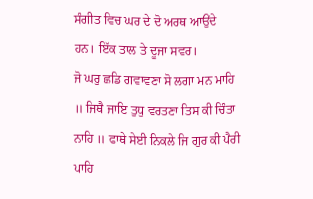ਸੰਗੀਤ ਵਿਚ ਘਰ ਦੇ ਦੋ ਅਰਥ ਆਉਂਦੇ ਹਨ। ਇੱਕ ਤਾਲ ਤੇ ਦੂਜਾ ਸਵਰ।
ਜੋ ਘਰੁ ਛਡਿ ਗਵਾਵਣਾ ਸੋ ਲਗਾ ਮਨ ਮਾਹਿ ॥ ਜਿਥੈ ਜਾਇ ਤੁਧੁ ਵਰਤਣਾ ਤਿਸ ਕੀ ਚਿੰਤਾ ਨਾਹਿ ॥ ਫਾਥੇ ਸੇਈ ਨਿਕਲੇ ਜਿ ਗੁਰ ਕੀ ਪੈਰੀ ਪਾਹਿ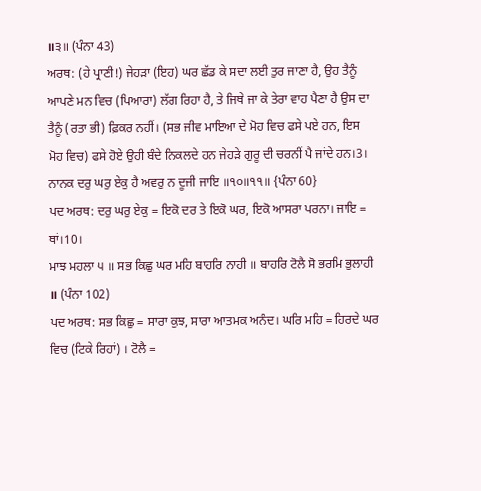॥੩॥ (ਪੰਨਾ 43)
ਅਰਥ: (ਹੇ ਪ੍ਰਾਣੀ!) ਜੇਹੜਾ (ਇਹ) ਘਰ ਛੱਡ ਕੇ ਸਦਾ ਲਈ ਤੁਰ ਜਾਣਾ ਹੈ, ਉਹ ਤੈਨੂੰ ਆਪਣੇ ਮਨ ਵਿਚ (ਪਿਆਰਾ) ਲੱਗ ਰਿਹਾ ਹੈ, ਤੇ ਜਿਥੇ ਜਾ ਕੇ ਤੇਰਾ ਵਾਹ ਪੈਣਾ ਹੈ ਉਸ ਦਾ ਤੈਨੂੰ (ਰਤਾ ਭੀ) ਫ਼ਿਕਰ ਨਹੀਂ। (ਸਭ ਜੀਵ ਮਾਇਆ ਦੇ ਮੋਹ ਵਿਚ ਫਸੇ ਪਏ ਹਨ, ਇਸ ਮੋਹ ਵਿਚ) ਫਸੇ ਹੋਏ ਉਹੀ ਬੰਦੇ ਨਿਕਲਦੇ ਹਨ ਜੇਹੜੇ ਗੁਰੂ ਦੀ ਚਰਨੀਂ ਪੈ ਜਾਂਦੇ ਹਨ।3।
ਨਾਨਕ ਦਰੁ ਘਰੁ ਏਕੁ ਹੈ ਅਵਰੁ ਨ ਦੂਜੀ ਜਾਇ ॥੧੦॥੧੧॥ {ਪੰਨਾ 60}
ਪਦ ਅਰਥ: ਦਰੁ ਘਰੁ ਏਕੁ = ਇਕੋ ਦਰ ਤੇ ਇਕੋ ਘਰ, ਇਕੋ ਆਸਰਾ ਪਰਨਾ। ਜਾਇ = ਥਾਂ।10।
ਮਾਝ ਮਹਲਾ ੫ ॥ ਸਭ ਕਿਛੁ ਘਰ ਮਹਿ ਬਾਹਰਿ ਨਾਹੀ ॥ ਬਾਹਰਿ ਟੋਲੈ ਸੋ ਭਰਮਿ ਭੁਲਾਹੀ ॥ (ਪੰਨਾ 102)
ਪਦ ਅਰਥ: ਸਭ ਕਿਛੁ = ਸਾਰਾ ਕੁਝ, ਸਾਰਾ ਆਤਮਕ ਅਨੰਦ। ਘਰਿ ਮਹਿ = ਹਿਰਦੇ ਘਰ ਵਿਚ (ਟਿਕੇ ਰਿਹਾਂ) । ਟੋਲੈ =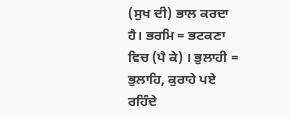(ਸੁਖ ਦੀ) ਭਾਲ ਕਰਦਾ ਹੈ। ਭਰਮਿ = ਭਟਕਣਾ ਵਿਚ (ਪੈ ਕੇ) । ਭੁਲਾਹੀ = ਭੁਲਾਹਿ, ਕੁਰਾਹੇ ਪਏ ਰਹਿੰਦੇ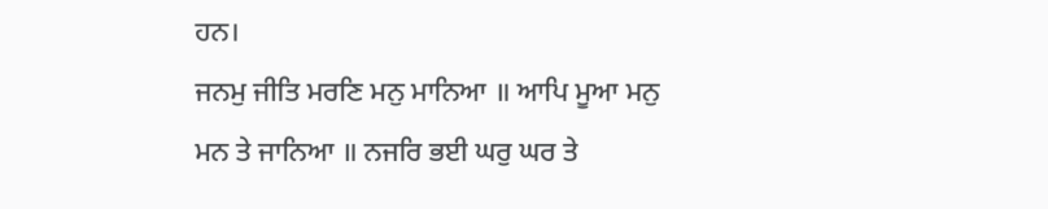ਹਨ।
ਜਨਮੁ ਜੀਤਿ ਮਰਣਿ ਮਨੁ ਮਾਨਿਆ ॥ ਆਪਿ ਮੂਆ ਮਨੁ ਮਨ ਤੇ ਜਾਨਿਆ ॥ ਨਜਰਿ ਭਈ ਘਰੁ ਘਰ ਤੇ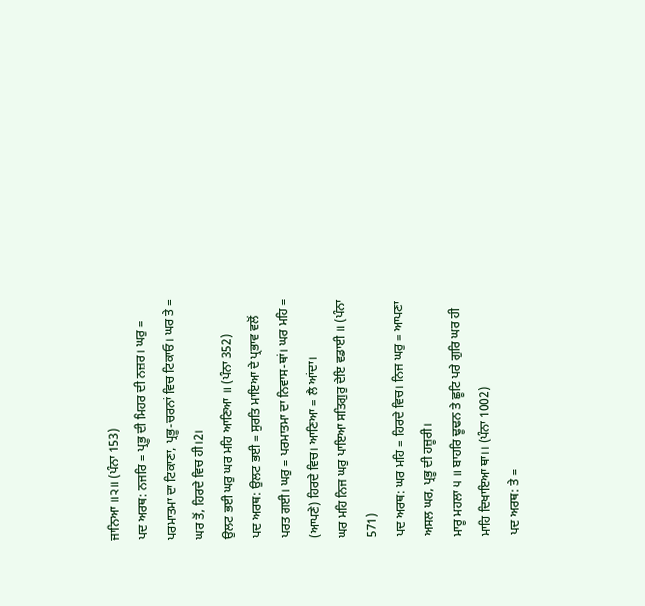ਜਾਨਿਆ ॥੨॥ (ਪੰਨਾ 153)
ਪਦ ਅਰਥ: ਨਜਰਿ = ਪ੍ਰਭੂ ਦੀ ਮਿਹਰ ਦੀ ਨਜ਼ਰ। ਘਰੁ = ਪਰਮਾਤਮਾ ਦਾ ਟਿਕਾਣਾ, ਪ੍ਰਭੂ-ਚਰਨਾਂ ਵਿਚ ਟਿਕਾਓ। ਘਰ ਤੇ = ਘਰ ਤੋਂ, ਹਿਰਦੇ ਵਿਚ ਹੀ।2।
ਉਲਟ ਭਈ ਘਰੁ ਘਰ ਮਹਿ ਆਣਿਆ ॥ (ਪੰਨਾ 352)
ਪਦ ਅਰਥ: ਉਲਟ ਭਈ = ਸੁਰਤਿ ਮਾਇਆ ਦੇ ਪ੍ਰਭਾਵ ਵਲੋਂ ਪਰਤ ਗਈ। ਘਰੁ = ਪਰਮਾਤਮਾ ਦਾ ਨਿਵਾਸ-ਥਾਂ। ਘਰ ਮਹਿ = (ਆਪਣੇ) ਹਿਰਦੇ ਵਿਚ। ਆਣਿਆ = ਲੈ ਆਂਦਾ।
ਘਰ ਮਹਿ ਨਿਜ ਘਰੁ ਪਾਇਆ ਸਤਿਗੁਰੁ ਦੇਇ ਵਡਾਈ ॥ (ਪੰਨਾ 571)
ਪਦ ਅਰਥ: ਘਰ ਮਹਿ = ਹਿਰਦੇ ਵਿਚ। ਨਿਜ ਘਰੁ = ਆਪਣਾ ਅਸਲ ਘਰ, ਪ੍ਰਭੂ ਦੀ ਹਜ਼ੂਰੀ।
ਮਾਰੂ ਮਹਲਾ ੫ ॥ ਬਾਹਰਿ ਢੂਢਨ ਤੇ ਛੂਟਿ ਪਰੇ ਗੁਰਿ ਘਰ ਹੀ ਮਾਹਿ ਦਿਖਾਇਆ ਥਾ।। (ਪੰਨਾ 1002)
ਪਦ ਅਰਥ: ਤੇ =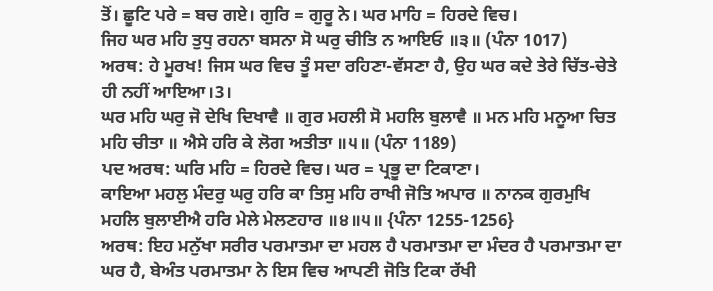ਤੋਂ। ਛੂਟਿ ਪਰੇ = ਬਚ ਗਏ। ਗੁਰਿ = ਗੁਰੂ ਨੇ। ਘਰ ਮਾਹਿ = ਹਿਰਦੇ ਵਿਚ।
ਜਿਹ ਘਰ ਮਹਿ ਤੁਧੁ ਰਹਨਾ ਬਸਨਾ ਸੋ ਘਰੁ ਚੀਤਿ ਨ ਆਇਓ ॥੩॥ (ਪੰਨਾ 1017)
ਅਰਥ: ਹੇ ਮੂਰਖ! ਜਿਸ ਘਰ ਵਿਚ ਤੂੰ ਸਦਾ ਰਹਿਣਾ-ਵੱਸਣਾ ਹੈ, ਉਹ ਘਰ ਕਦੇ ਤੇਰੇ ਚਿੱਤ-ਚੇਤੇ ਹੀ ਨਹੀਂ ਆਇਆ।3।
ਘਰ ਮਹਿ ਘਰੁ ਜੋ ਦੇਖਿ ਦਿਖਾਵੈ ॥ ਗੁਰ ਮਹਲੀ ਸੋ ਮਹਲਿ ਬੁਲਾਵੈ ॥ ਮਨ ਮਹਿ ਮਨੂਆ ਚਿਤ ਮਹਿ ਚੀਤਾ ॥ ਐਸੇ ਹਰਿ ਕੇ ਲੋਗ ਅਤੀਤਾ ॥੫॥ (ਪੰਨਾ 1189)
ਪਦ ਅਰਥ: ਘਰਿ ਮਹਿ = ਹਿਰਦੇ ਵਿਚ। ਘਰ = ਪ੍ਰਭੂ ਦਾ ਟਿਕਾਣਾ।
ਕਾਇਆ ਮਹਲੁ ਮੰਦਰੁ ਘਰੁ ਹਰਿ ਕਾ ਤਿਸੁ ਮਹਿ ਰਾਖੀ ਜੋਤਿ ਅਪਾਰ ॥ ਨਾਨਕ ਗੁਰਮੁਖਿ ਮਹਲਿ ਬੁਲਾਈਐ ਹਰਿ ਮੇਲੇ ਮੇਲਣਹਾਰ ॥੪॥੫॥ {ਪੰਨਾ 1255-1256}
ਅਰਥ: ਇਹ ਮਨੁੱਖਾ ਸਰੀਰ ਪਰਮਾਤਮਾ ਦਾ ਮਹਲ ਹੈ ਪਰਮਾਤਮਾ ਦਾ ਮੰਦਰ ਹੈ ਪਰਮਾਤਮਾ ਦਾ ਘਰ ਹੈ, ਬੇਅੰਤ ਪਰਮਾਤਮਾ ਨੇ ਇਸ ਵਿਚ ਆਪਣੀ ਜੋਤਿ ਟਿਕਾ ਰੱਖੀ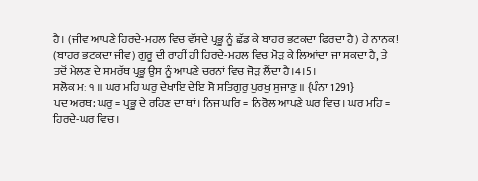ਹੈ। (ਜੀਵ ਆਪਣੇ ਹਿਰਦੇ-ਮਹਲ ਵਿਚ ਵੱਸਦੇ ਪ੍ਰਭੂ ਨੂੰ ਛੱਡ ਕੇ ਬਾਹਰ ਭਟਕਦਾ ਫਿਰਦਾ ਹੈ) ਹੇ ਨਾਨਕ! (ਬਾਹਰ ਭਟਕਦਾ ਜੀਵ) ਗੁਰੂ ਦੀ ਰਾਹੀਂ ਹੀ ਹਿਰਦੇ-ਮਹਲ ਵਿਚ ਮੋੜ ਕੇ ਲਿਆਂਦਾ ਜਾ ਸਕਦਾ ਹੈ, ਤੇ ਤਦੋਂ ਮੇਲਣ ਦੇ ਸਮਰੱਥ ਪ੍ਰਭੂ ਉਸ ਨੂੰ ਆਪਣੇ ਚਰਨਾਂ ਵਿਚ ਜੋੜ ਲੈਂਦਾ ਹੈ।4।5।
ਸਲੋਕ ਮਃ ੧ ॥ ਘਰ ਮਹਿ ਘਰੁ ਦੇਖਾਇ ਦੇਇ ਸੋ ਸਤਿਗੁਰੁ ਪੁਰਖੁ ਸੁਜਾਣੁ ॥ {ਪੰਨਾ 1291}
ਪਦ ਅਰਥ: ਘਰੁ = ਪ੍ਰਭੂ ਦੇ ਰਹਿਣ ਦਾ ਥਾਂ। ਨਿਜ ਘਰਿ = ਨਿਰੋਲ ਆਪਣੇ ਘਰ ਵਿਚ। ਘਰ ਮਹਿ = ਹਿਰਦੇ-ਘਰ ਵਿਚ।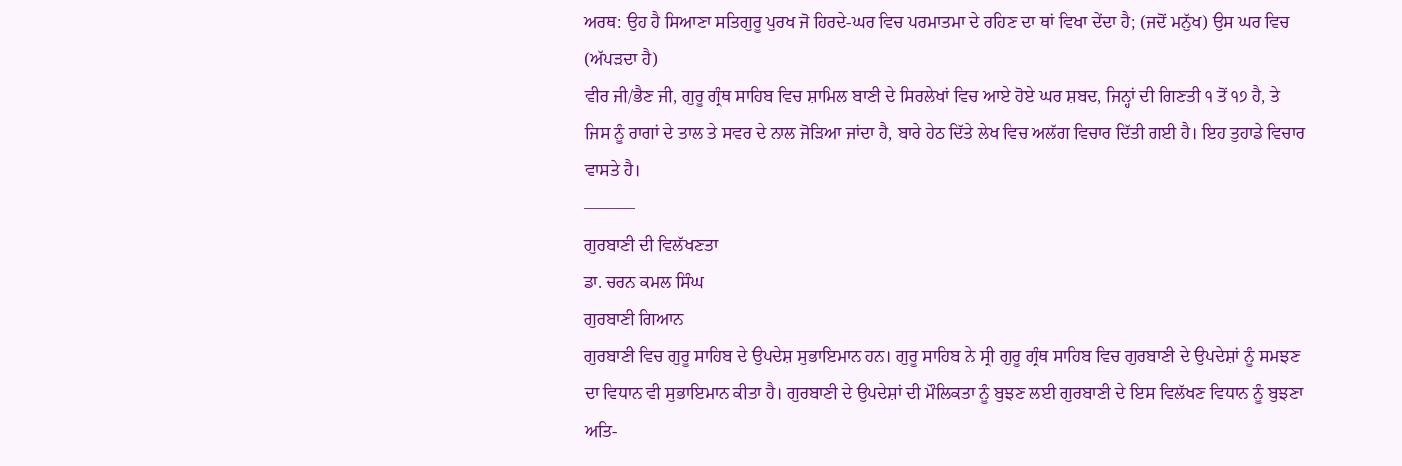ਅਰਥ: ਉਹ ਹੈ ਸਿਆਣਾ ਸਤਿਗੁਰੂ ਪੁਰਖ ਜੋ ਹਿਰਦੇ-ਘਰ ਵਿਚ ਪਰਮਾਤਮਾ ਦੇ ਰਹਿਣ ਦਾ ਥਾਂ ਵਿਖਾ ਦੇਂਦਾ ਹੈ; (ਜਦੋਂ ਮਨੁੱਖ) ਉਸ ਘਰ ਵਿਚ (ਅੱਪੜਦਾ ਹੈ)
ਵੀਰ ਜੀ/ਭੈਣ ਜੀ, ਗੁਰੂ ਗ੍ਰੰਥ ਸਾਹਿਬ ਵਿਚ ਸ਼ਾਮਿਲ ਬਾਣੀ ਦੇ ਸਿਰਲੇਖਾਂ ਵਿਚ ਆਏ ਹੋਏ ਘਰ ਸ਼ਬਦ, ਜਿਨ੍ਹਾਂ ਦੀ ਗਿਣਤੀ ੧ ਤੋਂ ੧੭ ਹੈ, ਤੇ ਜਿਸ ਨੂੰ ਰਾਗਾਂ ਦੇ ਤਾਲ ਤੇ ਸਵਰ ਦੇ ਨਾਲ ਜੋੜਿਆ ਜਾਂਦਾ ਹੈ, ਬਾਰੇ ਹੇਠ ਦਿੱਤੇ ਲੇਖ ਵਿਚ ਅਲੱਗ ਵਿਚਾਰ ਦਿੱਤੀ ਗਈ ਹੈ। ਇਹ ਤੁਹਾਡੇ ਵਿਚਾਰ ਵਾਸਤੇ ਹੈ।
———
ਗੁਰਬਾਣੀ ਦੀ ਵਿਲੱਖਣਤਾ
ਡਾ. ਚਰਨ ਕਮਲ ਸਿੰਘ
ਗੁਰਬਾਣੀ ਗਿਆਨ
ਗੁਰਬਾਣੀ ਵਿਚ ਗੁਰੂ ਸਾਹਿਬ ਦੇ ਉਪਦੇਸ਼ ਸੁਭਾਇਮਾਨ ਹਨ। ਗੁਰੂ ਸਾਹਿਬ ਨੇ ਸ੍ਰੀ ਗੁਰੂ ਗ੍ਰੰਥ ਸਾਹਿਬ ਵਿਚ ਗੁਰਬਾਣੀ ਦੇ ਉਪਦੇਸ਼ਾਂ ਨੂੰ ਸਮਝਣ ਦਾ ਵਿਧਾਨ ਵੀ ਸੁਭਾਇਮਾਨ ਕੀਤਾ ਹੈ। ਗੁਰਬਾਣੀ ਦੇ ਉਪਦੇਸ਼ਾਂ ਦੀ ਮੌਲਿਕਤਾ ਨੂੰ ਬੁਝਣ ਲਈ ਗੁਰਬਾਣੀ ਦੇ ਇਸ ਵਿਲੱਖਣ ਵਿਧਾਨ ਨੂੰ ਬੁਝਣਾ ਅਤਿ-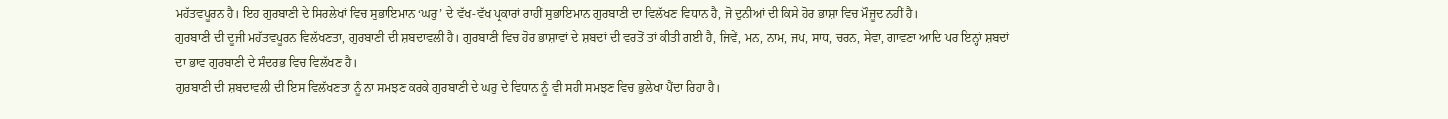ਮਹੱਤਵਪੂਰਨ ਹੈ। ਇਹ ਗੁਰਬਾਣੀ ਦੇ ਸਿਰਲੇਖਾਂ ਵਿਚ ਸੁਭਾਇਮਾਨ ‘ਘਰੁ’ ਦੇ ਵੱਖ-ਵੱਖ ਪ੍ਰਕਾਰਾਂ ਰਾਹੀਂ ਸੁਭਾਇਮਾਨ ਗੁਰਬਾਣੀ ਦਾ ਵਿਲੱਖਣ ਵਿਧਾਨ ਹੈ, ਜੋ ਦੁਨੀਆਂ ਦੀ ਕਿਸੇ ਹੋਰ ਭਾਸ਼ਾ ਵਿਚ ਮੌਜੂਦ ਨਹੀਂ ਹੈ।
ਗੁਰਬਾਣੀ ਦੀ ਦੂਜੀ ਮਹੱਤਵਪੂਰਨ ਵਿਲੱਖਣਤਾ, ਗੁਰਬਾਣੀ ਦੀ ਸ਼ਬਦਾਵਲੀ ਹੈ। ਗੁਰਬਾਣੀ ਵਿਚ ਹੋਰ ਭਾਸ਼ਾਵਾਂ ਦੇ ਸ਼ਬਦਾਂ ਦੀ ਵਰਤੋਂ ਤਾਂ ਕੀਤੀ ਗਈ ਹੈ, ਜਿਵੇਂ, ਮਨ, ਨਾਮ, ਜਪ, ਸਾਧ, ਚਰਨ, ਸੇਵਾ, ਗਾਵਣਾ ਆਦਿ ਪਰ ਇਨ੍ਹਾਂ ਸ਼ਬਦਾਂ ਦਾ ਭਾਵ ਗੁਰਬਾਣੀ ਦੇ ਸੰਦਰਭ ਵਿਚ ਵਿਲੱਖਣ ਹੈ।
ਗੁਰਬਾਣੀ ਦੀ ਸ਼ਬਦਾਵਲੀ ਦੀ ਇਸ ਵਿਲੱਖਣਤਾ ਨੂੰ ਨਾ ਸਮਝਣ ਕਰਕੇ ਗੁਰਬਾਣੀ ਦੇ ਘਰੁ ਦੇ ਵਿਧਾਨ ਨੂੰ ਵੀ ਸਹੀ ਸਮਝਣ ਵਿਚ ਭੁਲੇਖਾ ਪੈਂਦਾ ਰਿਹਾ ਹੈ।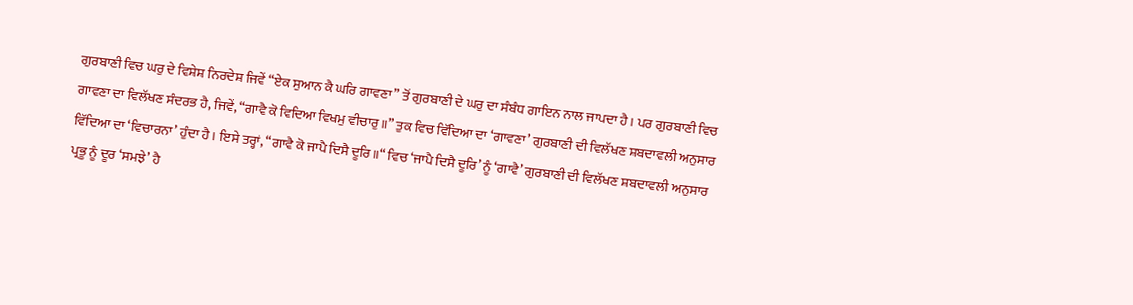ਗੁਰਬਾਣੀ ਵਿਚ ਘਰੁ ਦੇ ਵਿਸ਼ੇਸ਼ ਨਿਰਦੇਸ਼ ਜਿਵੇਂ “ਏਕ ਸੁਆਨ ਕੈ ਘਰਿ ਗਾਵਣਾ” ਤੋਂ ਗੁਰਬਾਣੀ ਦੇ ਘਰੁ ਦਾ ਸੰਬੰਧ ਗਾਇਨ ਨਾਲ ਜਾਪਦਾ ਹੈ। ਪਰ ਗੁਰਬਾਣੀ ਵਿਚ ਗਾਵਣਾ ਦਾ ਵਿਲੱਖਣ ਸੰਦਰਭ ਹੈ, ਜਿਵੇਂ, “ਗਾਵੈ ਕੋ ਵਿਦਿਆ ਵਿਖਮੁ ਵੀਚਾਰੁ॥” ਤੁਕ ਵਿਚ ਵਿੱਦਿਆ ਦਾ ‘ਗਾਵਣਾ’ ਗੁਰਬਾਣੀ ਦੀ ਵਿਲੱਖਣ ਸ਼ਬਦਾਵਲੀ ਅਨੁਸਾਰ ਵਿੱਦਿਆ ਦਾ ‘ਵਿਚਾਰਨਾ’ ਹੁੰਦਾ ਹੈ। ਇਸੇ ਤਰ੍ਹਾਂ, “ਗਾਵੈ ਕੋ ਜਾਪੈ ਦਿਸੈ ਦੂਰਿ॥“ ਵਿਚ ‘ਜਾਪੈ ਦਿਸੈ ਦੂਰਿ’ ਨੂੰ ‘ਗਾਵੈ’ ਗੁਰਬਾਣੀ ਦੀ ਵਿਲੱਖਣ ਸ਼ਬਦਾਵਲੀ ਅਨੁਸਾਰ ਪ੍ਰਭੂ ਨੂੰ ਦੂਰ ‘ਸਮਝੇ’ ਹੈ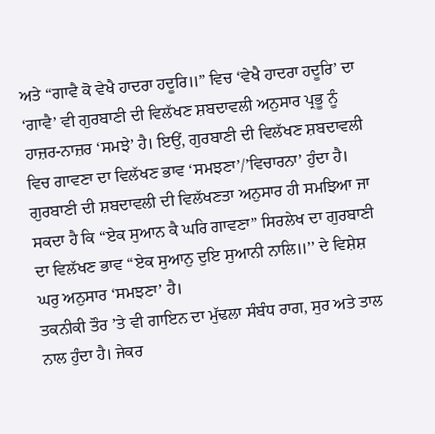ਅਤੇ “ਗਾਵੈ ਕੋ ਵੇਖੈ ਹਾਦਰਾ ਹਦੂਰਿ॥” ਵਿਚ ‘ਵੇਖੈ ਹਾਦਰਾ ਹਦੂਰਿ’ ਦਾ ‘ਗਾਵੈ’ ਵੀ ਗੁਰਬਾਣੀ ਦੀ ਵਿਲੱਖਣ ਸ਼ਬਦਾਵਲੀ ਅਨੁਸਾਰ ਪ੍ਰਭੂ ਨੂੰ ਹਾਜ਼ਰ-ਨਾਜ਼ਰ ‘ਸਮਝੇ’ ਹੈ। ਇਉਂ, ਗੁਰਬਾਣੀ ਦੀ ਵਿਲੱਖਣ ਸ਼ਬਦਾਵਲੀ ਵਿਚ ਗਾਵਣਾ ਦਾ ਵਿਲੱਖਣ ਭਾਵ ‘ਸਮਝਣਾ’/’ਵਿਚਾਰਨਾ’ ਹੁੰਦਾ ਹੈ। ਗੁਰਬਾਣੀ ਦੀ ਸ਼ਬਦਾਵਲੀ ਦੀ ਵਿਲੱਖਣਤਾ ਅਨੁਸਾਰ ਹੀ ਸਮਝਿਆ ਜਾ ਸਕਦਾ ਹੈ ਕਿ “ਏਕ ਸੁਆਨ ਕੈ ਘਰਿ ਗਾਵਣਾ” ਸਿਰਲੇਖ ਦਾ ਗੁਰਬਾਣੀ ਦਾ ਵਿਲੱਖਣ ਭਾਵ “ਏਕ ਸੁਆਨੁ ਦੁਇ ਸੁਆਨੀ ਨਾਲਿ॥’’ ਦੇ ਵਿਸ਼ੇਸ਼ ਘਰੁ ਅਨੁਸਾਰ ‘ਸਮਝਣਾ’ ਹੈ।
ਤਕਨੀਕੀ ਤੌਰ ’ਤੇ ਵੀ ਗਾਇਨ ਦਾ ਮੁੱਢਲਾ ਸੰਬੰਧ ਰਾਗ, ਸੁਰ ਅਤੇ ਤਾਲ ਨਾਲ ਹੁੰਦਾ ਹੈ। ਜੇਕਰ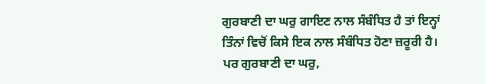ਗੁਰਬਾਣੀ ਦਾ ਘਰੁ ਗਾਇਣ ਨਾਲ ਸੰਬੰਧਿਤ ਹੈ ਤਾਂ ਇਨ੍ਹਾਂ ਤਿੰਨਾਂ ਵਿਚੋਂ ਕਿਸੇ ਇਕ ਨਾਲ ਸੰਬੰਧਿਤ ਹੋਣਾ ਜ਼ਰੂਰੀ ਹੈ। ਪਰ ਗੁਰਬਾਣੀ ਦਾ ਘਰੁ,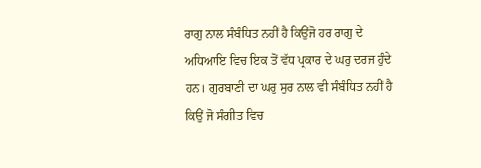ਰਾਗੁ ਨਾਲ ਸੰਬੰਧਿਤ ਨਹੀਂ ਹੈ ਕਿਉਂਜੋ ਹਰ ਰਾਗੁ ਦੇ ਅਧਿਆਇ ਵਿਚ ਇਕ ਤੋਂ ਵੱਧ ਪ੍ਰਕਾਰ ਦੇ ਘਰੁ ਦਰਜ ਹੁੰਦੇ ਹਨ। ਗੁਰਬਾਣੀ ਦਾ ਘਰੁ ਸੁਰ ਨਾਲ ਵੀ ਸੰਬੰਧਿਤ ਨਹੀਂ ਹੈ ਕਿਉਂ ਜੋ ਸੰਗੀਤ ਵਿਚ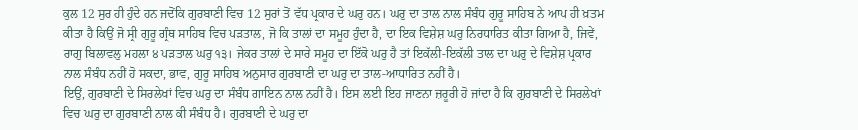ਕੁਲ 12 ਸੁਰ ਹੀ ਹੁੰਦੇ ਹਨ ਜਦੋਂਕਿ ਗੁਰਬਾਣੀ ਵਿਚ 12 ਸੁਰਾਂ ਤੋਂ ਵੱਧ ਪ੍ਰਕਾਰ ਦੇ ਘਰੁ ਹਨ। ਘਰੁ ਦਾ ਤਾਲ ਨਾਲ ਸੰਬੰਧ ਗੁਰੂ ਸਾਹਿਬ ਨੇ ਆਪ ਹੀ ਖ਼ਤਮ ਕੀਤਾ ਹੈ ਕਿਉਂ ਜੋ ਸ੍ਰੀ ਗੁਰੂ ਗ੍ਰੰਥ ਸਾਹਿਬ ਵਿਚ ਪੜਤਾਲ, ਜੋ ਕਿ ਤਾਲਾਂ ਦਾ ਸਮੂਹ ਹੁੰਦਾ ਹੈ, ਦਾ ਇਕ ਵਿਸ਼ੇਸ਼ ਘਰੁ ਨਿਰਧਾਰਿਤ ਕੀਤਾ ਗਿਆ ਹੈ, ਜਿਵੇਂ, ਰਾਗੁ ਬਿਲਾਵਲੁ ਮਹਲਾ ੪ ਪੜਤਾਲ ਘਰੁ ੧੩। ਜੇਕਰ ਤਾਲਾਂ ਦੇ ਸਾਰੇ ਸਮੂਹ ਦਾ ਇੱਕੋ ਘਰੁ ਹੈ ਤਾਂ ਇਕੱਲੀ-ਇਕੱਲੀ ਤਾਲ ਦਾ ਘਰੁ ਦੇ ਵਿਸ਼ੇਸ਼ ਪ੍ਰਕਾਰ ਨਾਲ ਸੰਬੰਧ ਨਹੀਂ ਹੋ ਸਕਦਾ, ਭਾਵ, ਗੁਰੂ ਸਾਹਿਬ ਅਨੁਸਾਰ ਗੁਰਬਾਣੀ ਦਾ ਘਰੁ ਦਾ ਤਾਲ-ਆਧਾਰਿਤ ਨਹੀਂ ਹੈ।
ਇਉਂ, ਗੁਰਬਾਣੀ ਦੇ ਸਿਰਲੇਖਾਂ ਵਿਚ ਘਰੁ ਦਾ ਸੰਬੰਧ ਗਾਇਨ ਨਾਲ ਨਹੀਂ ਹੈ। ਇਸ ਲਈ ਇਹ ਜਾਣਨਾ ਜ਼ਰੂਰੀ ਹੋ ਜਾਂਦਾ ਹੈ ਕਿ ਗੁਰਬਾਣੀ ਦੇ ਸਿਰਲੇਖਾਂ ਵਿਚ ਘਰੁ ਦਾ ਗੁਰਬਾਣੀ ਨਾਲ ਕੀ ਸੰਬੰਧ ਹੈ। ਗੁਰਬਾਣੀ ਦੇ ਘਰੁ ਦਾ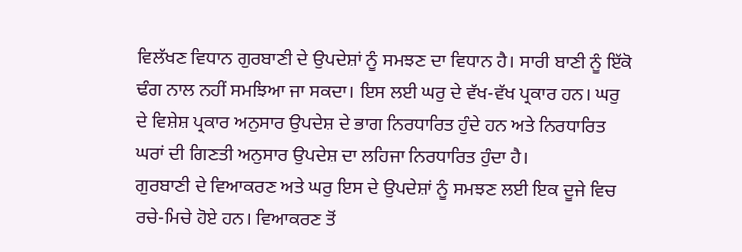ਵਿਲੱਖਣ ਵਿਧਾਨ ਗੁਰਬਾਣੀ ਦੇ ਉਪਦੇਸ਼ਾਂ ਨੂੰ ਸਮਝਣ ਦਾ ਵਿਧਾਨ ਹੈ। ਸਾਰੀ ਬਾਣੀ ਨੂੰ ਇੱਕੋ ਢੰਗ ਨਾਲ ਨਹੀਂ ਸਮਝਿਆ ਜਾ ਸਕਦਾ। ਇਸ ਲਈ ਘਰੁ ਦੇ ਵੱਖ-ਵੱਖ ਪ੍ਰਕਾਰ ਹਨ। ਘਰੁ ਦੇ ਵਿਸ਼ੇਸ਼ ਪ੍ਰਕਾਰ ਅਨੁਸਾਰ ਉਪਦੇਸ਼ ਦੇ ਭਾਗ ਨਿਰਧਾਰਿਤ ਹੁੰਦੇ ਹਨ ਅਤੇ ਨਿਰਧਾਰਿਤ ਘਰਾਂ ਦੀ ਗਿਣਤੀ ਅਨੁਸਾਰ ਉਪਦੇਸ਼ ਦਾ ਲਹਿਜਾ ਨਿਰਧਾਰਿਤ ਹੁੰਦਾ ਹੈ।
ਗੁਰਬਾਣੀ ਦੇ ਵਿਆਕਰਣ ਅਤੇ ਘਰੁ ਇਸ ਦੇ ਉਪਦੇਸ਼ਾਂ ਨੂੰ ਸਮਝਣ ਲਈ ਇਕ ਦੂਜੇ ਵਿਚ ਰਚੇ-ਮਿਚੇ ਹੋਏ ਹਨ। ਵਿਆਕਰਣ ਤੋਂ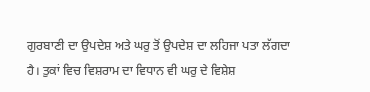ਗੁਰਬਾਣੀ ਦਾ ਉਪਦੇਸ਼ ਅਤੇ ਘਰੁ ਤੋਂ ਉਪਦੇਸ਼ ਦਾ ਲਹਿਜਾ ਪਤਾ ਲੱਗਦਾ ਹੈ। ਤੁਕਾਂ ਵਿਚ ਵਿਸ਼ਰਾਮ ਦਾ ਵਿਧਾਨ ਵੀ ਘਰੁ ਦੇ ਵਿਸ਼ੇਸ਼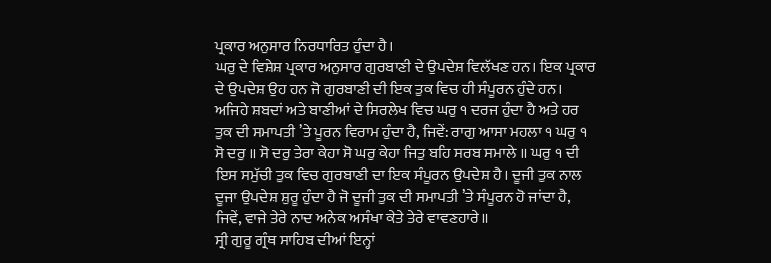ਪ੍ਰਕਾਰ ਅਨੁਸਾਰ ਨਿਰਧਾਰਿਤ ਹੁੰਦਾ ਹੈ।
ਘਰੁ ਦੇ ਵਿਸ਼ੇਸ਼ ਪ੍ਰਕਾਰ ਅਨੁਸਾਰ ਗੁਰਬਾਣੀ ਦੇ ਉਪਦੇਸ਼ ਵਿਲੱਖਣ ਹਨ। ਇਕ ਪ੍ਰਕਾਰ ਦੇ ਉਪਦੇਸ਼ ਉਹ ਹਨ ਜੋ ਗੁਰਬਾਣੀ ਦੀ ਇਕ ਤੁਕ ਵਿਚ ਹੀ ਸੰਪੂਰਨ ਹੁੰਦੇ ਹਨ। ਅਜਿਹੇ ਸ਼ਬਦਾਂ ਅਤੇ ਬਾਣੀਆਂ ਦੇ ਸਿਰਲੇਖ ਵਿਚ ਘਰੁ ੧ ਦਰਜ ਹੁੰਦਾ ਹੈ ਅਤੇ ਹਰ ਤੁਕ ਦੀ ਸਮਾਪਤੀ ’ਤੇ ਪੂਰਨ ਵਿਰਾਮ ਹੁੰਦਾ ਹੈ, ਜਿਵੇਂ: ਰਾਗੁ ਆਸਾ ਮਹਲਾ ੧ ਘਰੁ ੧ ਸੋ ਦਰੁ ॥ ਸੋ ਦਰੁ ਤੇਰਾ ਕੇਹਾ ਸੋ ਘਰੁ ਕੇਹਾ ਜਿਤੁ ਬਹਿ ਸਰਬ ਸਮਾਲੇ ॥ ਘਰੁ ੧ ਦੀ ਇਸ ਸਮੁੱਚੀ ਤੁਕ ਵਿਚ ਗੁਰਬਾਣੀ ਦਾ ਇਕ ਸੰਪੂਰਨ ਉਪਦੇਸ਼ ਹੈ। ਦੂਜੀ ਤੁਕ ਨਾਲ ਦੂਜਾ ਉਪਦੇਸ਼ ਸ਼ੁਰੂ ਹੁੰਦਾ ਹੈ ਜੋ ਦੂਜੀ ਤੁਕ ਦੀ ਸਮਾਪਤੀ ’ਤੇ ਸੰਪੂਰਨ ਹੋ ਜਾਂਦਾ ਹੈ, ਜਿਵੇਂ, ਵਾਜੇ ਤੇਰੇ ਨਾਦ ਅਨੇਕ ਅਸੰਖਾ ਕੇਤੇ ਤੇਰੇ ਵਾਵਣਹਾਰੇ॥
ਸ੍ਰੀ ਗੁਰੂ ਗ੍ਰੰਥ ਸਾਹਿਬ ਦੀਆਂ ਇਨ੍ਹਾਂ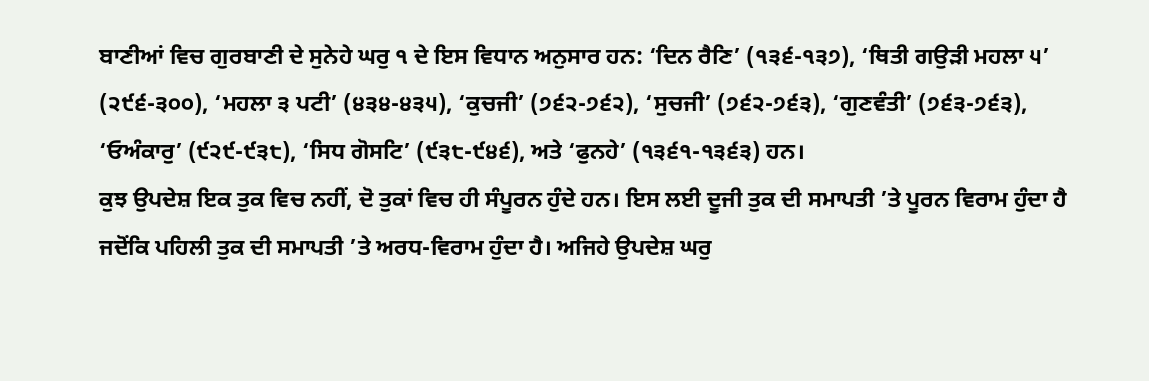ਬਾਣੀਆਂ ਵਿਚ ਗੁਰਬਾਣੀ ਦੇ ਸੁਨੇਹੇ ਘਰੁ ੧ ਦੇ ਇਸ ਵਿਧਾਨ ਅਨੁਸਾਰ ਹਨ: ‘ਦਿਨ ਰੈਣਿ’ (੧੩੬-੧੩੭), ‘ਥਿਤੀ ਗਉੜੀ ਮਹਲਾ ੫’ (੨੯੬-੩੦੦), ‘ਮਹਲਾ ੩ ਪਟੀ’ (੪੩੪-੪੩੫), ‘ਕੁਚਜੀ’ (੭੬੨-੭੬੨), ‘ਸੁਚਜੀ’ (੭੬੨-੭੬੩), ‘ਗੁਣਵੰਤੀ’ (੭੬੩-੭੬੩), ‘ਓਅੰਕਾਰੁ’ (੯੨੯-੯੩੮), ‘ਸਿਧ ਗੋਸਟਿ’ (੯੩੮-੯੪੬), ਅਤੇ ‘ਫੁਨਹੇ’ (੧੩੬੧-੧੩੬੩) ਹਨ।
ਕੁਝ ਉਪਦੇਸ਼ ਇਕ ਤੁਕ ਵਿਚ ਨਹੀਂ, ਦੋ ਤੁਕਾਂ ਵਿਚ ਹੀ ਸੰਪੂਰਨ ਹੁੰਦੇ ਹਨ। ਇਸ ਲਈ ਦੂਜੀ ਤੁਕ ਦੀ ਸਮਾਪਤੀ ’ਤੇ ਪੂਰਨ ਵਿਰਾਮ ਹੁੰਦਾ ਹੈ ਜਦੋਂਕਿ ਪਹਿਲੀ ਤੁਕ ਦੀ ਸਮਾਪਤੀ ’ਤੇ ਅਰਧ-ਵਿਰਾਮ ਹੁੰਦਾ ਹੈ। ਅਜਿਹੇ ਉਪਦੇਸ਼ ਘਰੁ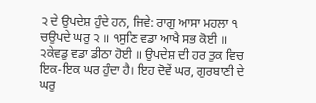੨ ਦੇ ਉਪਦੇਸ਼ ਹੁੰਦੇ ਹਨ, ਜਿਵੇ: ਰਾਗੁ ਆਸਾ ਮਹਲਾ ੧ ਚਉਪਦੇ ਘਰੁ ੨ ॥ ੧ਸੁਣਿ ਵਡਾ ਆਖੈ ਸਭ ਕੋਈ ॥ ੨ਕੇਵਡੁ ਵਡਾ ਡੀਠਾ ਹੋਈ ॥ ਉਪਦੇਸ਼ ਦੀ ਹਰ ਤੁਕ ਵਿਚ ਇਕ-ਇਕ ਘਰ ਹੁੰਦਾ ਹੈ। ਇਹ ਦੋਵੇਂ ਘਰ, ਗੁਰਬਾਣੀ ਦੇ ਘਰੁ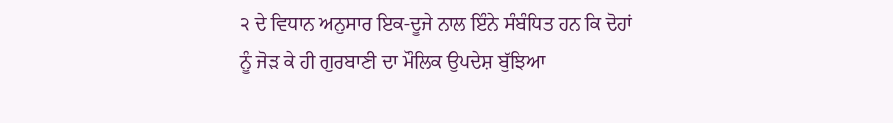੨ ਦੇ ਵਿਧਾਨ ਅਨੁਸਾਰ ਇਕ-ਦੂਜੇ ਨਾਲ ਇੰਨੇ ਸੰਬੰਧਿਤ ਹਨ ਕਿ ਦੋਹਾਂ ਨੂੰ ਜੋੜ ਕੇ ਹੀ ਗੁਰਬਾਣੀ ਦਾ ਮੌਲਿਕ ਉਪਦੇਸ਼ ਬੁੱਝਿਆ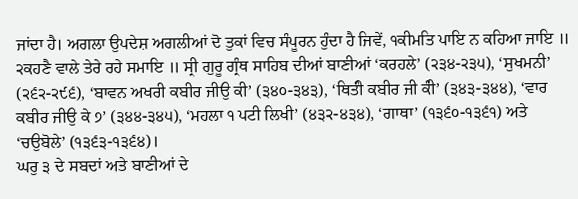ਜਾਂਦਾ ਹੈ। ਅਗਲਾ ਉਪਦੇਸ਼ ਅਗਲੀਆਂ ਦੋ ਤੁਕਾਂ ਵਿਚ ਸੰਪੂਰਨ ਹੁੰਦਾ ਹੈ ਜਿਵੇਂ, ੧ਕੀਮਤਿ ਪਾਇ ਨ ਕਹਿਆ ਜਾਇ ॥ ੨ਕਹਣੈ ਵਾਲੇ ਤੇਰੇ ਰਹੇ ਸਮਾਇ ॥ ਸ੍ਰੀ ਗੁਰੂ ਗ੍ਰੰਥ ਸਾਹਿਬ ਦੀਆਂ ਬਾਣੀਆਂ ‘ਕਰਹਲੇ’ (੨੩੪-੨੩੫), ‘ਸੁਖਮਨੀ’ (੨੬੨-੨੯੬), ‘ਬਾਵਨ ਅਖਰੀ ਕਬੀਰ ਜੀਉ ਕੀ’ (੩੪੦-੩੪੩), ‘ਥਿਤੰੀ ਕਬੀਰ ਜੀ ਕੰੀ’ (੩੪੩-੩੪੪), ‘ਵਾਰ ਕਬੀਰ ਜੀਉ ਕੇ ੭’ (੩੪੪-੩੪੫), ‘ਮਹਲਾ ੧ ਪਟੀ ਲਿਖੀ’ (੪੩੨-੪੩੪), ‘ਗਾਥਾ’ (੧੩੬੦-੧੩੬੧) ਅਤੇ ‘ਚਉਬੋਲੇ’ (੧੩੬੩-੧੩੬੪)।
ਘਰੁ ੩ ਦੇ ਸਬਦਾਂ ਅਤੇ ਬਾਣੀਆਂ ਦੇ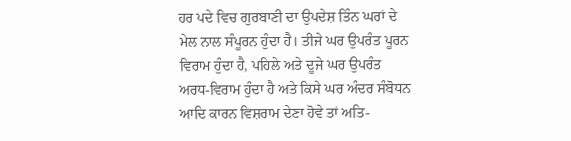ਹਰ ਪਦੇ ਵਿਚ ਗੁਰਬਾਣੀ ਦਾ ਉਪਦੇਸ਼ ਤਿੰਨ ਘਰਾਂ ਦੇ ਮੇਲ ਨਾਲ ਸੰਪੂਰਨ ਹੁੰਦਾ ਹੈ। ਤੀਜੇ ਘਰ ਉਪਰੰਤ ਪੂਰਨ ਵਿਰਾਮ ਹੁੰਦਾ ਹੈ, ਪਹਿਲੇ ਅਤੇ ਦੂਜੇ ਘਰ ਉਪਰੰਤ ਅਰਧ-ਵਿਰਾਮ ਹੁੰਦਾ ਹੈ ਅਤੇ ਕਿਸੇ ਘਰ ਅੰਦਰ ਸੰਬੋਧਨ ਆਦਿ ਕਾਰਨ ਵਿਸ਼ਰਾਮ ਦੇਣਾ ਹੋਵੇ ਤਾਂ ਅਤਿ-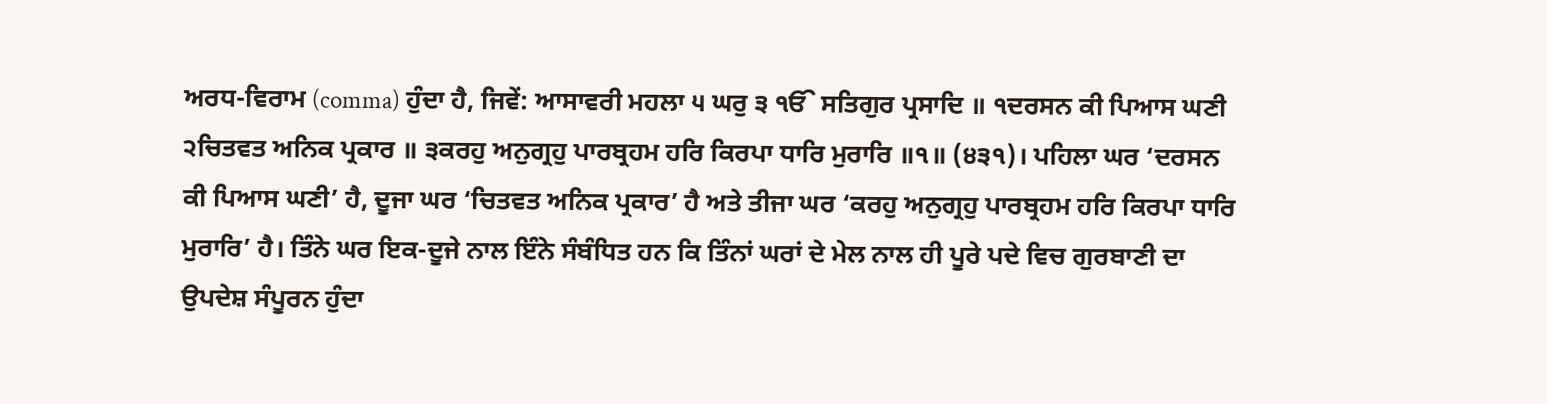ਅਰਧ-ਵਿਰਾਮ (comma) ਹੁੰਦਾ ਹੈ, ਜਿਵੇਂ: ਆਸਾਵਰੀ ਮਹਲਾ ੫ ਘਰੁ ੩ ੴ ਸਤਿਗੁਰ ਪ੍ਰਸਾਦਿ ॥ ੧ਦਰਸਨ ਕੀ ਪਿਆਸ ਘਣੀ ੨ਚਿਤਵਤ ਅਨਿਕ ਪ੍ਰਕਾਰ ॥ ੩ਕਰਹੁ ਅਨੁਗ੍ਰਹੁ ਪਾਰਬ੍ਰਹਮ ਹਰਿ ਕਿਰਪਾ ਧਾਰਿ ਮੁਰਾਰਿ ॥੧॥ (੪੩੧)। ਪਹਿਲਾ ਘਰ ‘ਦਰਸਨ ਕੀ ਪਿਆਸ ਘਣੀ’ ਹੈ, ਦੂਜਾ ਘਰ ‘ਚਿਤਵਤ ਅਨਿਕ ਪ੍ਰਕਾਰ’ ਹੈ ਅਤੇ ਤੀਜਾ ਘਰ ‘ਕਰਹੁ ਅਨੁਗ੍ਰਹੁ ਪਾਰਬ੍ਰਹਮ ਹਰਿ ਕਿਰਪਾ ਧਾਰਿ ਮੁਰਾਰਿ’ ਹੈ। ਤਿੰਨੇ ਘਰ ਇਕ-ਦੂਜੇ ਨਾਲ ਇੰਨੇ ਸੰਬੰਧਿਤ ਹਨ ਕਿ ਤਿੰਨਾਂ ਘਰਾਂ ਦੇ ਮੇਲ ਨਾਲ ਹੀ ਪੂਰੇ ਪਦੇ ਵਿਚ ਗੁਰਬਾਣੀ ਦਾ ਉਪਦੇਸ਼ ਸੰਪੂਰਨ ਹੁੰਦਾ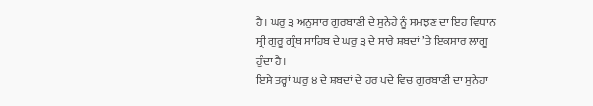ਹੈ। ਘਰੁ ੩ ਅਨੁਸਾਰ ਗੁਰਬਾਣੀ ਦੇ ਸੁਨੇਹੇ ਨੂੰ ਸਮਝਣ ਦਾ ਇਹ ਵਿਧਾਨ ਸ੍ਰੀ ਗੁਰੂ ਗ੍ਰੰਥ ਸਾਹਿਬ ਦੇ ਘਰੁ ੩ ਦੇ ਸਾਰੇ ਸ਼ਬਦਾਂ ’ਤੇ ਇਕਸਾਰ ਲਾਗੂ ਹੁੰਦਾ ਹੈ।
ਇਸੇ ਤਰ੍ਹਾਂ ਘਰੁ ੪ ਦੇ ਸ਼ਬਦਾਂ ਦੇ ਹਰ ਪਦੇ ਵਿਚ ਗੁਰਬਾਣੀ ਦਾ ਸੁਨੇਹਾ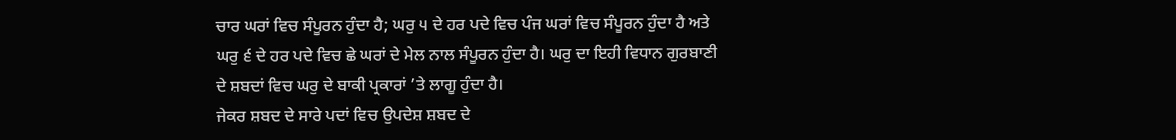ਚਾਰ ਘਰਾਂ ਵਿਚ ਸੰਪੂਰਨ ਹੁੰਦਾ ਹੈ; ਘਰੁ ੫ ਦੇ ਹਰ ਪਦੇ ਵਿਚ ਪੰਜ ਘਰਾਂ ਵਿਚ ਸੰਪੂਰਨ ਹੁੰਦਾ ਹੈ ਅਤੇ ਘਰੁ ੬ ਦੇ ਹਰ ਪਦੇ ਵਿਚ ਛੇ ਘਰਾਂ ਦੇ ਮੇਲ ਨਾਲ ਸੰਪੂਰਨ ਹੁੰਦਾ ਹੈ। ਘਰੁ ਦਾ ਇਹੀ ਵਿਧਾਨ ਗੁਰਬਾਣੀ ਦੇ ਸ਼ਬਦਾਂ ਵਿਚ ਘਰੁ ਦੇ ਬਾਕੀ ਪ੍ਰਕਾਰਾਂ ’ਤੇ ਲਾਗੂ ਹੁੰਦਾ ਹੈ।
ਜੇਕਰ ਸ਼ਬਦ ਦੇ ਸਾਰੇ ਪਦਾਂ ਵਿਚ ਉਪਦੇਸ਼ ਸ਼ਬਦ ਦੇ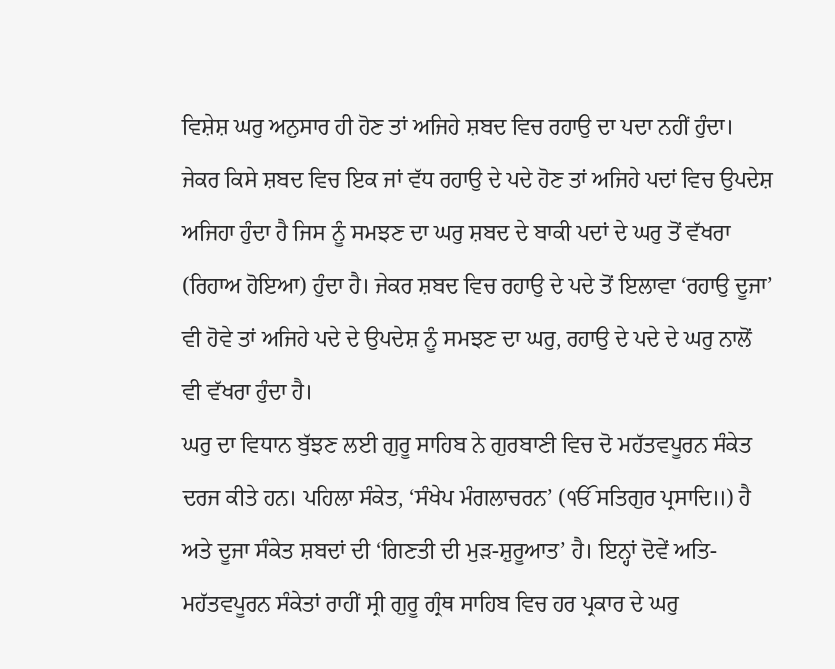ਵਿਸ਼ੇਸ਼ ਘਰੁ ਅਨੁਸਾਰ ਹੀ ਹੋਣ ਤਾਂ ਅਜਿਹੇ ਸ਼ਬਦ ਵਿਚ ਰਹਾਉ ਦਾ ਪਦਾ ਨਹੀਂ ਹੁੰਦਾ। ਜੇਕਰ ਕਿਸੇ ਸ਼ਬਦ ਵਿਚ ਇਕ ਜਾਂ ਵੱਧ ਰਹਾਉ ਦੇ ਪਦੇ ਹੋਣ ਤਾਂ ਅਜਿਹੇ ਪਦਾਂ ਵਿਚ ਉਪਦੇਸ਼ ਅਜਿਹਾ ਹੁੰਦਾ ਹੈ ਜਿਸ ਨੂੰ ਸਮਝਣ ਦਾ ਘਰੁ ਸ਼ਬਦ ਦੇ ਬਾਕੀ ਪਦਾਂ ਦੇ ਘਰੁ ਤੋਂ ਵੱਖਰਾ (ਰਿਹਾਅ ਹੋਇਆ) ਹੁੰਦਾ ਹੈ। ਜੇਕਰ ਸ਼ਬਦ ਵਿਚ ਰਹਾਉ ਦੇ ਪਦੇ ਤੋਂ ਇਲਾਵਾ ‘ਰਹਾਉ ਦੂਜਾ’ ਵੀ ਹੋਵੇ ਤਾਂ ਅਜਿਹੇ ਪਦੇ ਦੇ ਉਪਦੇਸ਼ ਨੂੰ ਸਮਝਣ ਦਾ ਘਰੁ, ਰਹਾਉ ਦੇ ਪਦੇ ਦੇ ਘਰੁ ਨਾਲੋਂ ਵੀ ਵੱਖਰਾ ਹੁੰਦਾ ਹੈ।
ਘਰੁ ਦਾ ਵਿਧਾਨ ਬੁੱਝਣ ਲਈ ਗੁਰੂ ਸਾਹਿਬ ਨੇ ਗੁਰਬਾਣੀ ਵਿਚ ਦੋ ਮਹੱਤਵਪੂਰਨ ਸੰਕੇਤ ਦਰਜ ਕੀਤੇ ਹਨ। ਪਹਿਲਾ ਸੰਕੇਤ, ‘ਸੰਖੇਪ ਮੰਗਲਾਚਰਨ’ (ੴ ਸਤਿਗੁਰ ਪ੍ਰਸਾਦਿ॥) ਹੈ ਅਤੇ ਦੂਜਾ ਸੰਕੇਤ ਸ਼ਬਦਾਂ ਦੀ ‘ਗਿਣਤੀ ਦੀ ਮੁੜ-ਸ਼ੁਰੂਆਤ’ ਹੈ। ਇਨ੍ਹਾਂ ਦੋਵੇਂ ਅਤਿ-ਮਹੱਤਵਪੂਰਨ ਸੰਕੇਤਾਂ ਰਾਹੀਂ ਸ੍ਰੀ ਗੁਰੂ ਗ੍ਰੰਥ ਸਾਹਿਬ ਵਿਚ ਹਰ ਪ੍ਰਕਾਰ ਦੇ ਘਰੁ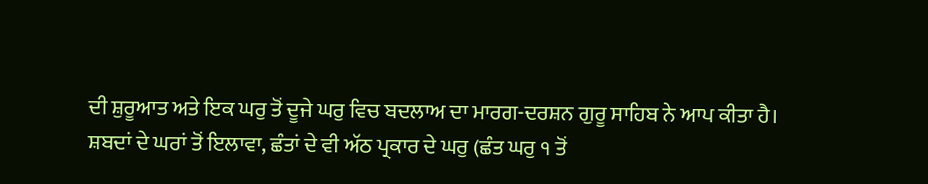ਦੀ ਸ਼ੁਰੂਆਤ ਅਤੇ ਇਕ ਘਰੁ ਤੋਂ ਦੂਜੇ ਘਰੁ ਵਿਚ ਬਦਲਾਅ ਦਾ ਮਾਰਗ-ਦਰਸ਼ਨ ਗੁਰੂ ਸਾਹਿਬ ਨੇ ਆਪ ਕੀਤਾ ਹੈ।
ਸ਼ਬਦਾਂ ਦੇ ਘਰਾਂ ਤੋਂ ਇਲਾਵਾ, ਛੰਤਾਂ ਦੇ ਵੀ ਅੱਠ ਪ੍ਰਕਾਰ ਦੇ ਘਰੁ (ਛੰਤ ਘਰੁ ੧ ਤੋਂ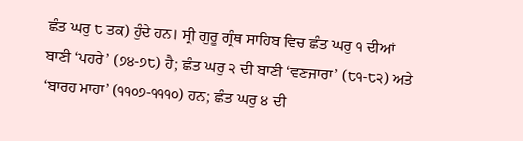ਛੰਤ ਘਰੁ ੮ ਤਕ) ਹੁੰਦੇ ਹਨ। ਸ੍ਰੀ ਗੁਰੂ ਗ੍ਰੰਥ ਸਾਹਿਬ ਵਿਚ ਛੰਤ ਘਰੁ ੧ ਦੀਆਂ ਬਾਣੀ ‘ਪਹਰੇ’ (੭੪-੭੮) ਹੈ; ਛੰਤ ਘਰੁ ੨ ਦੀ ਬਾਣੀ ‘ਵਣਜਾਰਾ’ (੮੧-੮੨) ਅਤੇ ‘ਬਾਰਹ ਮਾਹਾ’ (੧੧੦੭-੧੧੧੦) ਹਨ; ਛੰਤ ਘਰੁ ੪ ਦੀ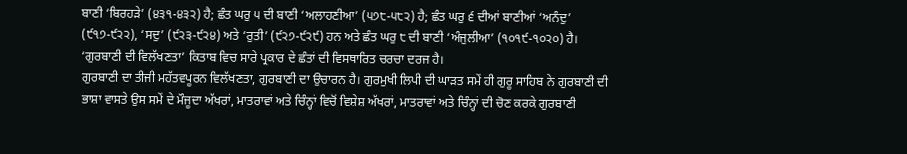ਬਾਣੀ ‘ਬਿਰਹੜੇ’ (੪੩੧-੪੩੨) ਹੈ; ਛੰਤ ਘਰੁ ੫ ਦੀ ਬਾਣੀ ‘ਅਲਾਹਣੀਆ’ (੫੭੮-੫੮੨) ਹੈ; ਛੰਤ ਘਰੁ ੬ ਦੀਆਂ ਬਾਣੀਆਂ ‘ਅਨੰਦੁ’ (੯੧੭-੯੨੨), ‘ਸਦੁ’ (੯੨੩-੯੨੪) ਅਤੇ ‘ਰੁਤੀ’ (੯੨੭-੯੨੯) ਹਨ ਅਤੇ ਛੰਤ ਘਰੁ ੮ ਦੀ ਬਾਣੀ ‘ਅੰਜੁਲੀਆ’ (੧੦੧੯-੧੦੨੦) ਹੈ। ‘ਗੁਰਬਾਣੀ ਦੀ ਵਿਲੱਖਣਤਾ’ ਕਿਤਾਬ ਵਿਚ ਸਾਰੇ ਪ੍ਰਕਾਰ ਦੇ ਛੰਤਾਂ ਦੀ ਵਿਸਥਾਰਿਤ ਚਰਚਾ ਦਰਜ ਹੈ।
ਗੁਰਬਾਣੀ ਦਾ ਤੀਜੀ ਮਹੱਤਵਪੂਰਨ ਵਿਲੱਖਣਤਾ, ਗੁਰਬਾਣੀ ਦਾ ਉਚਾਰਨ ਹੈ। ਗੁਰਮੁਖੀ ਲਿਪੀ ਦੀ ਘਾੜਤ ਸਮੇਂ ਹੀ ਗੁਰੂ ਸਾਹਿਬ ਨੇ ਗੁਰਬਾਣੀ ਦੀ ਭਾਸ਼ਾ ਵਾਸਤੇ ਉਸ ਸਮੇਂ ਦੇ ਮੌਜੂਦਾ ਅੱਖਰਾਂ, ਮਾਤਰਾਵਾਂ ਅਤੇ ਚਿੰਨ੍ਹਾਂ ਵਿਚੋਂ ਵਿਸ਼ੇਸ਼ ਅੱਖਰਾਂ, ਮਾਤਰਾਵਾਂ ਅਤੇ ਚਿੰਨ੍ਹਾਂ ਦੀ ਚੋਣ ਕਰਕੇ ਗੁਰਬਾਣੀ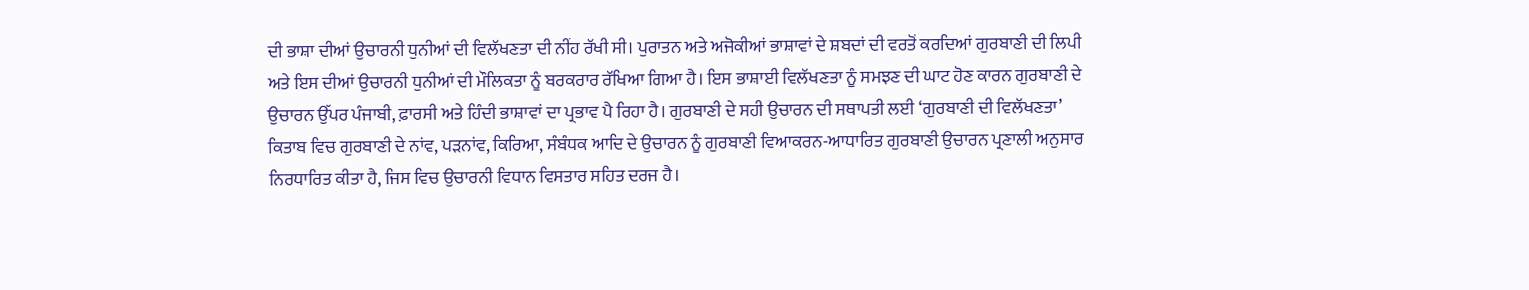ਦੀ ਭਾਸ਼ਾ ਦੀਆਂ ਉਚਾਰਨੀ ਧੁਨੀਆਂ ਦੀ ਵਿਲੱਖਣਤਾ ਦੀ ਨੀਂਹ ਰੱਖੀ ਸੀ। ਪੁਰਾਤਨ ਅਤੇ ਅਜੋਕੀਆਂ ਭਾਸ਼ਾਵਾਂ ਦੇ ਸ਼ਬਦਾਂ ਦੀ ਵਰਤੋਂ ਕਰਦਿਆਂ ਗੁਰਬਾਣੀ ਦੀ ਲਿਪੀ ਅਤੇ ਇਸ ਦੀਆਂ ਉਚਾਰਨੀ ਧੁਨੀਆਂ ਦੀ ਮੌਲਿਕਤਾ ਨੂੰ ਬਰਕਰਾਰ ਰੱਖਿਆ ਗਿਆ ਹੈ। ਇਸ ਭਾਸ਼ਾਈ ਵਿਲੱਖਣਤਾ ਨੂੰ ਸਮਝਣ ਦੀ ਘਾਟ ਹੋਣ ਕਾਰਨ ਗੁਰਬਾਣੀ ਦੇ ਉਚਾਰਨ ਉੱਪਰ ਪੰਜਾਬੀ, ਫ਼ਾਰਸੀ ਅਤੇ ਹਿੰਦੀ ਭਾਸ਼ਾਵਾਂ ਦਾ ਪ੍ਰਭਾਵ ਪੈ ਰਿਹਾ ਹੈ। ਗੁਰਬਾਣੀ ਦੇ ਸਹੀ ਉਚਾਰਨ ਦੀ ਸਥਾਪਤੀ ਲਈ ‘ਗੁਰਬਾਣੀ ਦੀ ਵਿਲੱਖਣਤਾ’ ਕਿਤਾਬ ਵਿਚ ਗੁਰਬਾਣੀ ਦੇ ਨਾਂਵ, ਪੜਨਾਂਵ, ਕਿਰਿਆ, ਸੰਬੰਧਕ ਆਦਿ ਦੇ ਉਚਾਰਨ ਨੂੰ ਗੁਰਬਾਣੀ ਵਿਆਕਰਨ-ਆਧਾਰਿਤ ਗੁਰਬਾਣੀ ਉਚਾਰਨ ਪ੍ਰਣਾਲੀ ਅਨੁਸਾਰ ਨਿਰਧਾਰਿਤ ਕੀਤਾ ਹੈ, ਜਿਸ ਵਿਚ ਉਚਾਰਨੀ ਵਿਧਾਨ ਵਿਸਤਾਰ ਸਹਿਤ ਦਰਜ ਹੈ।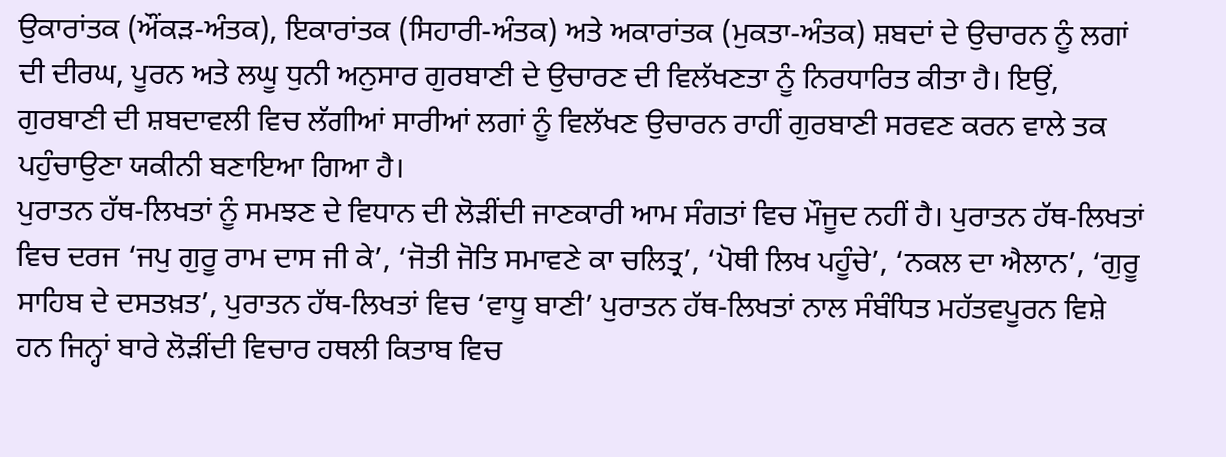ਉਕਾਰਾਂਤਕ (ਔਂਕੜ-ਅੰਤਕ), ਇਕਾਰਾਂਤਕ (ਸਿਹਾਰੀ-ਅੰਤਕ) ਅਤੇ ਅਕਾਰਾਂਤਕ (ਮੁਕਤਾ-ਅੰਤਕ) ਸ਼ਬਦਾਂ ਦੇ ਉਚਾਰਨ ਨੂੰ ਲਗਾਂ ਦੀ ਦੀਰਘ, ਪੂਰਨ ਅਤੇ ਲਘੂ ਧੁਨੀ ਅਨੁਸਾਰ ਗੁਰਬਾਣੀ ਦੇ ਉਚਾਰਣ ਦੀ ਵਿਲੱਖਣਤਾ ਨੂੰ ਨਿਰਧਾਰਿਤ ਕੀਤਾ ਹੈ। ਇਉਂ, ਗੁਰਬਾਣੀ ਦੀ ਸ਼ਬਦਾਵਲੀ ਵਿਚ ਲੱਗੀਆਂ ਸਾਰੀਆਂ ਲਗਾਂ ਨੂੰ ਵਿਲੱਖਣ ਉਚਾਰਨ ਰਾਹੀਂ ਗੁਰਬਾਣੀ ਸਰਵਣ ਕਰਨ ਵਾਲੇ ਤਕ ਪਹੁੰਚਾਉਣਾ ਯਕੀਨੀ ਬਣਾਇਆ ਗਿਆ ਹੈ।
ਪੁਰਾਤਨ ਹੱਥ-ਲਿਖਤਾਂ ਨੂੰ ਸਮਝਣ ਦੇ ਵਿਧਾਨ ਦੀ ਲੋੜੀਂਦੀ ਜਾਣਕਾਰੀ ਆਮ ਸੰਗਤਾਂ ਵਿਚ ਮੌਜੂਦ ਨਹੀਂ ਹੈ। ਪੁਰਾਤਨ ਹੱਥ-ਲਿਖਤਾਂ ਵਿਚ ਦਰਜ ‘ਜਪੁ ਗੁਰੂ ਰਾਮ ਦਾਸ ਜੀ ਕੇ’, ‘ਜੋਤੀ ਜੋਤਿ ਸਮਾਵਣੇ ਕਾ ਚਲਿਤ੍ਰ’, ‘ਪੋਥੀ ਲਿਖ ਪਹੂੰਚੇ’, ‘ਨਕਲ ਦਾ ਐਲਾਨ’, ‘ਗੁਰੂ ਸਾਹਿਬ ਦੇ ਦਸਤਖ਼ਤ’, ਪੁਰਾਤਨ ਹੱਥ-ਲਿਖਤਾਂ ਵਿਚ ‘ਵਾਧੂ ਬਾਣੀ’ ਪੁਰਾਤਨ ਹੱਥ-ਲਿਖਤਾਂ ਨਾਲ ਸੰਬੰਧਿਤ ਮਹੱਤਵਪੂਰਨ ਵਿਸ਼ੇ ਹਨ ਜਿਨ੍ਹਾਂ ਬਾਰੇ ਲੋੜੀਂਦੀ ਵਿਚਾਰ ਹਥਲੀ ਕਿਤਾਬ ਵਿਚ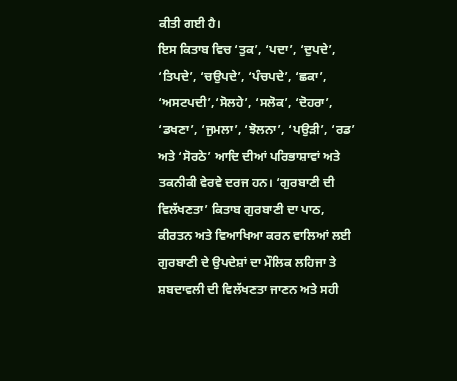ਕੀਤੀ ਗਈ ਹੈ।
ਇਸ ਕਿਤਾਬ ਵਿਚ ‘ਤੁਕ’, ‘ਪਦਾ’, ‘ਦੁਪਦੇ’, ‘ਤਿਪਦੇ’, ‘ਚਉਪਦੇ’, ‘ਪੰਚਪਦੇ’, ‘ਛਕਾ’, ‘ਅਸਟਪਦੀ’,‘ਸੋਲਹੇ’, ‘ਸਲੋਕ’, ‘ਦੋਹਰਾ’, ‘ਡਖਣਾ’, ‘ਜੁਮਲਾ’, ‘ਝੋਲਨਾ’, ‘ਪਉੜੀ’, ‘ਰਡ’ ਅਤੇ ‘ਸੋਰਠੇ’ ਆਦਿ ਦੀਆਂ ਪਰਿਭਾਸ਼ਾਵਾਂ ਅਤੇ ਤਕਨੀਕੀ ਵੇਰਵੇ ਦਰਜ ਹਨ। ‘ਗੁਰਬਾਣੀ ਦੀ ਵਿਲੱਖਣਤਾ’ ਕਿਤਾਬ ਗੁਰਬਾਣੀ ਦਾ ਪਾਠ, ਕੀਰਤਨ ਅਤੇ ਵਿਆਖਿਆ ਕਰਨ ਵਾਲਿਆਂ ਲਈ ਗੁਰਬਾਣੀ ਦੇ ਉਪਦੇਸ਼ਾਂ ਦਾ ਮੌਲਿਕ ਲਹਿਜਾ ਤੇ ਸ਼ਬਦਾਵਲੀ ਦੀ ਵਿਲੱਖਣਤਾ ਜਾਣਨ ਅਤੇ ਸਹੀ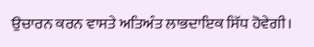ਉਚਾਰਨ ਕਰਨ ਵਾਸਤੇ ਅਤਿਅੰਤ ਲਾਭਦਾਇਕ ਸਿੱਧ ਹੋਵੇਗੀ।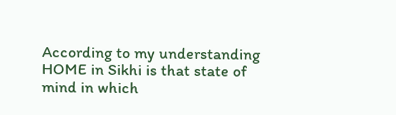According to my understanding HOME in Sikhi is that state of mind in which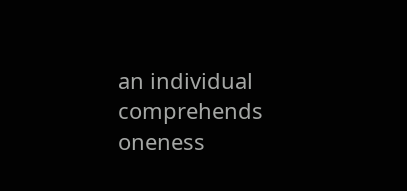an individual comprehends oneness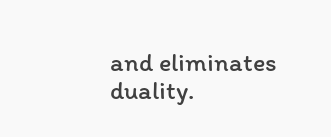and eliminates duality.